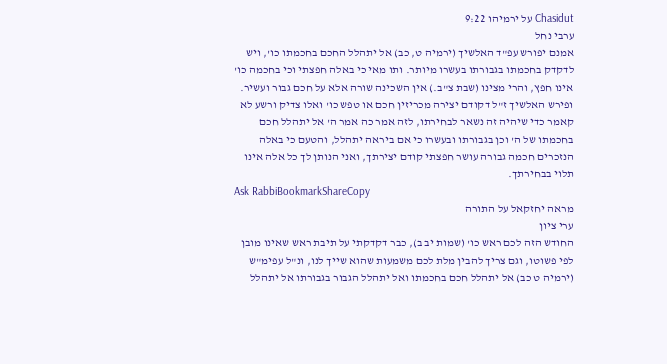Chasidut על ירמיהו 9:22
ערבי נחל
אמנם יפורש עפ"ד האלשיך (ירמיה ט, כב) אל יתהלל החכם בחכמתו כו', ויש לדקדק בחכמתו בגבורתו בעשרו מיותר. ותו מאי כי באלה חפצתי וכי בחכמה כו' אינו חפץ, והרי מצינו (שבת צ"ב.) אין השכינה שורה אלא על חכם גבור ועשיר. ופירש האלשיך ז"ל דקודם יצירה מכריזין חכם או טפש כו' ואלו צדיק ורשע לא קאמר כדי שיהיה זה נשאר לבחירתו, לזה אמר כה אמר ה' אל יתהלל חכם בחכמתו של ה' וכן בגבורתו ובעשרו כי אם ביראה יתהלל, והטעם כי באלה הנזכרים חכמה גבורה עושר חפצתי קודם יצירתך, ואני הנותן לך כל אלה אינו תלוי בבחירתך.
Ask RabbiBookmarkShareCopy
מראה יחזקאל על התורה
ערי ציון
החודש הזה לכם ראש כו' (שמות יב ב), כבר דקדקתי על תיבת ראש שאינו מובן לפי פשוטו, וגם צריך להבין מלת לכם משמעות שהוא שייך לנו, ונ"ל עפימ"ש (ירמיה ט כב) אל יתהלל חכם בחכמתו ואל יתהלל הגבור בגבורתו אל יתהלל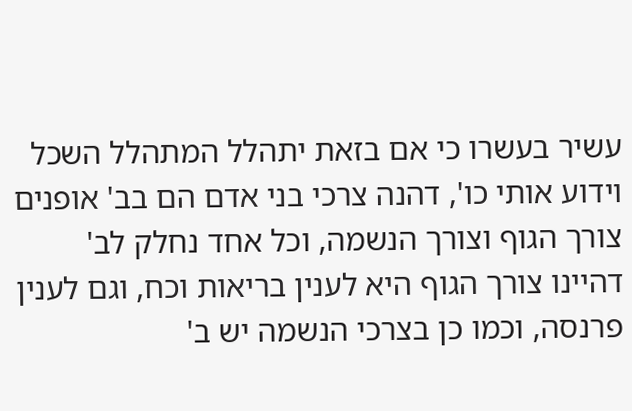עשיר בעשרו כי אם בזאת יתהלל המתהלל השכל וידוע אותי כו', דהנה צרכי בני אדם הם בב' אופנים צורך הגוף וצורך הנשמה, וכל אחד נחלק לב' דהיינו צורך הגוף היא לענין בריאות וכח, וגם לענין פרנסה, וכמו כן בצרכי הנשמה יש ב'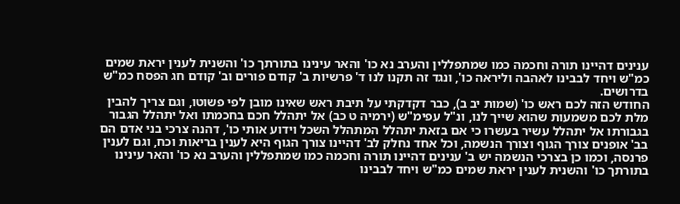ענינים דהיינו תורה וחכמה כמו שמתפללין והערב נא כו' והאר עינינו בתורתך כו' והשנית לענין יראת שמים כמ"ש ויחד לבבינו לאהבה וליראה כו', ונגד זה תקנו לנו ד' פרשיות ב' קודם פורים וב' קודם חג הפסח כמ"ש בדרושים.
החודש הזה לכם ראש כו' (שמות יב ב), כבר דקדקתי על תיבת ראש שאינו מובן לפי פשוטו, וגם צריך להבין מלת לכם משמעות שהוא שייך לנו, ונ"ל עפימ"ש (ירמיה ט כב) אל יתהלל חכם בחכמתו ואל יתהלל הגבור בגבורתו אל יתהלל עשיר בעשרו כי אם בזאת יתהלל המתהלל השכל וידוע אותי כו', דהנה צרכי בני אדם הם בב' אופנים צורך הגוף וצורך הנשמה, וכל אחד נחלק לב' דהיינו צורך הגוף היא לענין בריאות וכח, וגם לענין פרנסה, וכמו כן בצרכי הנשמה יש ב' ענינים דהיינו תורה וחכמה כמו שמתפללין והערב נא כו' והאר עינינו בתורתך כו' והשנית לענין יראת שמים כמ"ש ויחד לבבינו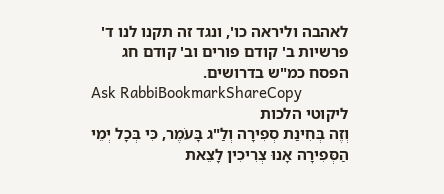לאהבה וליראה כו', ונגד זה תקנו לנו ד' פרשיות ב' קודם פורים וב' קודם חג הפסח כמ"ש בדרושים.
Ask RabbiBookmarkShareCopy
ליקוטי הלכות
וְזֶה בְּחִינַת סְפִירָה וְלַ"ג בָּעֹמֶר, כִּי בְּכָל יְמֵי הַסְּפִירָה אָנוּ צְרִיכִין לָצֵאת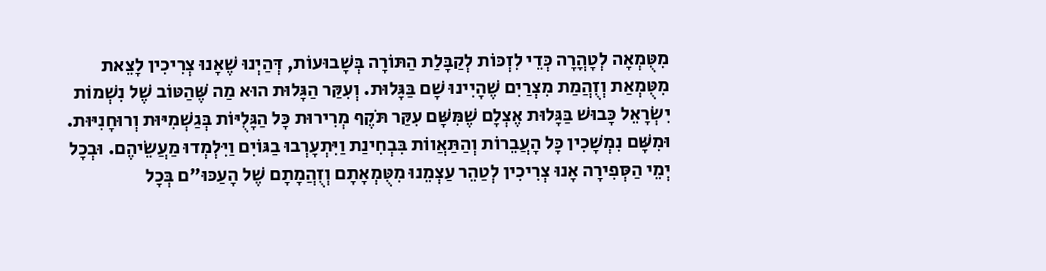מִטֻּמְאָה לְטָהֳרָה כְּדֵי לִזְכּוֹת לְקַבָּלַת הַתּוֹרָה בְּשָׁבוּעוֹת, דְּהַיְנוּ שֶׁאָנוּ צְרִיכִין לָצֵאת מִטֻּמְאַת וְזֻהֲמַת מִצְרַיִם שֶׁהָיִינוּ שָׁם בַּגָּלוּת. וְעִקַּר הַגָּלוּת הוּא מַה שֶּׁהַטּוֹב שֶׁל נִשְׁמוֹת יִשְֹרָאֵל כָּבוּשׁ בַּגָּלוּת אֶצְלָם שֶׁמִּשָּׁם עִקַּר תֹּקֶף מְרִירוּת כָּל הַגָּלֻיּוֹת בְּגַשְׁמִיּוּת וְרוּחָנִיּוּת. וּמִשָּׁם נִמְשָׁכִין כָּל הָעֲבֵרוֹת וְהַתַּאֲווֹת בִּבְחִינַת וַיִּתְעָרְבוּ בַגּוֹיִם וַיִּלְמְדוּ מַעֲשֵֹיהֶם. וּבְכָל יְמֵי הַסְּפִירָה אָנוּ צְרִיכִין לְטַהֵר עַצְמֵנוּ מִטֻּמְאָתָם וְזֻהֲמָתָם שֶׁל הָעַכּוּ"ם בְּכָל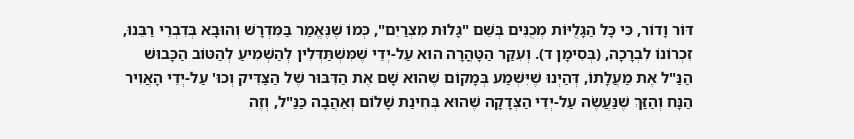דּוֹר וָדוֹר, כִּי כָּל הַגָּלֻיּוֹת מְכֻנִּים בְּשֵׁם "גָּלוּת מִצְרַיִם", כְּמוֹ שֶׁנֶּאֱמַר בַּמִּדְרָשׁ וְהוּבָא בְּדִבְרֵי רַבֵּנוּ, זִכְרוֹנוֹ לִבְרָכָה, (בְּסִימָן ד). וְעִקַּר הַטָּהֳרָה הוּא עַל-יְדֵי שֶׁמִּשְׁתַּדְּלִין לְהַשְׁמִיעַ לְהַטּוֹב הַכָּבוּשׁ הַנַּ"ל אֶת מַעֲלָתוֹ, דְּהַיְנוּ שֶׁיִּשְׁמַע בְּמָקוֹם שֶׁהוּא שָׁם אֶת הַדִּבּוּר שֶׁל הַצַּדִּיק וְכוּ' עַל-יְדֵי הָאֲוִיר הַנָּח וְהַזַּךְ שֶׁנַּעֲשֶֹה עַל-יְדֵי הַצְּדָקָה שֶׁהוּא בְּחִינַת שָׁלוֹם וְאַהֲבָה כַּנַּ"ל, וְזֶה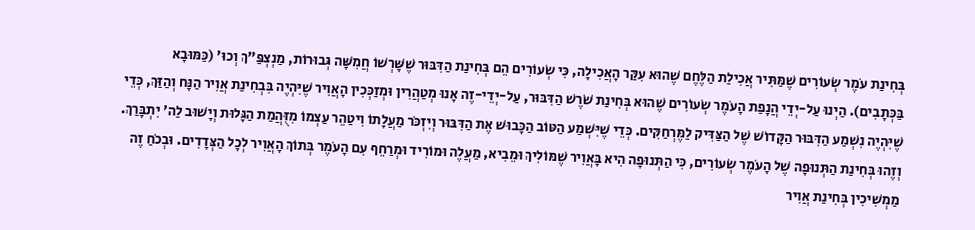בְּחִינַת עֹמֶר שְֹעוֹרִים שֶׁמַּתִּיר אֲכִילַת הַלֶּחֶם שֶׁהוּא עִקַּר הָאֲכִילָה, כִּי שְֹעוֹרִים הֵם בְּחִינַת הַדִּבּוּר שֶׁשָּׁרְשׁוֹ חֲמִשָּׁה גְּבוּרוֹת, מַנְצְפַּ"ךְ וְכוּ' (כַּמּוּבָא בַּכְּתָבִים). הַיְנוּ עַל-יְדֵי הֲנָפַת הָעֹמֶר שְֹעוֹרִים שֶׁהוּא בְּחִינַת שֹׁרֶשׁ הַדִּבּוּר, עַל-יְדֵי-זֶה אָנוּ מְטַהֲרִין וּמְזַכְּכִין הָאֲוִיר שֶׁיִּהְיֶה בִּבְחִינַת אֲוִיר הַנָּח וְהַזַּךְ, כְּדֵי שֶׁיִּהְיֶה נִשְׁמַע הַדִּבּוּר הַקָּדוֹשׁ שֶׁל הַצַּדִּיק לַמֶּרְחַקִּים. כְּדֵי שֶׁיִּשְׁמַע הַטּוֹב הַכָּבוּשׁ אֶת הַדִּבּוּר וְיִזְכֹּר מַעֲלָתוֹ וִיטַהֵר עַצְמוֹ מִזֻּהֲמַת הַגָּלוּת וְיָשׁוּב לַה' יִתְבָּרַךְ. וְזֶהוּ בְּחִינַת הַתְּנוּפָה שֶׁל הָעֹמֶר שְֹעוֹרִים, כִּי הַתְּנוּפָה הִיא בָּאֲוִיר שֶׁמּוֹלִיךְ וּמֵבִיא, מַעֲלֶה וּמוֹרִיד וּמְרַחֵף עִם הָעֹמֶר בְּתוֹךְ הָאֲוִיר לְכָל הַצְּדָדִים. וּבְכֹחַ זֶה מַמְשִׁיכִין בְּחִינַת אֲוִיר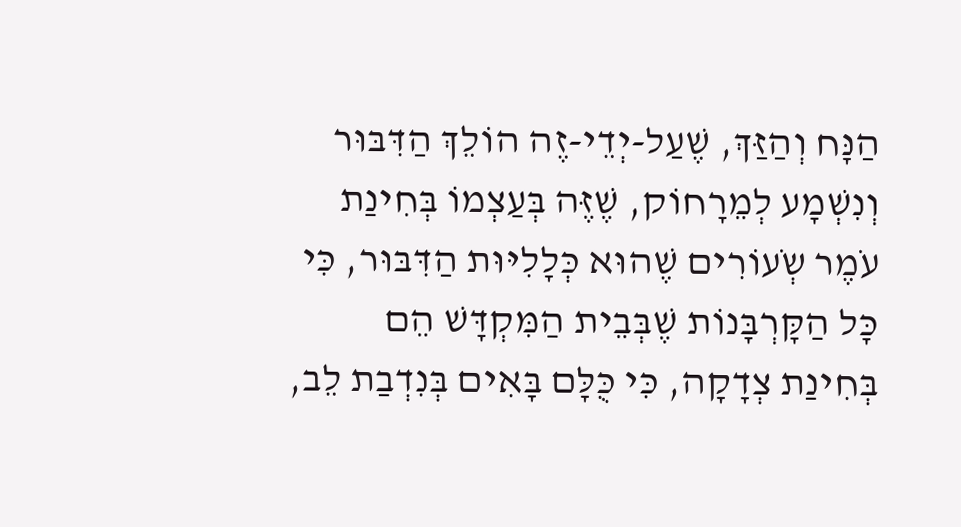הַנָּח וְהַזַּךְ, שֶׁעַל-יְדֵי-זֶה הוֹלֵךְ הַדִּבּוּר וְנִשְׁמָע לְמֵרָחוֹק, שֶׁזֶּה בְּעַצְמוֹ בְּחִינַת עֹמֶר שְֹעוֹרִים שֶׁהוּא כְּלָלִיּוּת הַדִּבּוּר, כִּי כָּל הַקָּרְבָּנוֹת שֶׁבְּבֵית הַמִּקְדָּשׁ הֵם בְּחִינַת צְדָקָה, כִּי כֻּלָּם בָּאִים בְּנִדְבַת לֵב,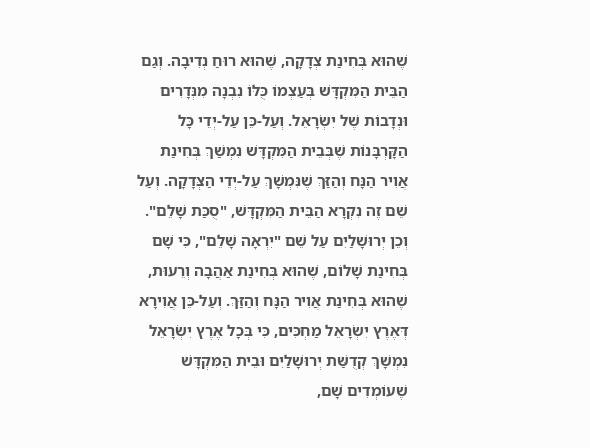שֶׁהוּא בְּחִינַת צְדָקָה, שֶׁהוּא רוּחַ נְדִיבָה. וְגַם הַבֵּית הַמִּקְדָּשׁ בְּעַצְמוֹ כֻּלּוֹ נִבְנָה מִנְּדָרִים וּנְדָבוֹת שֶׁל יִשְֹרָאֵל. וְעַל-כֵּן עַל-יְדֵי כָּל הַקָּרְבָּנוֹת שֶׁבְּבֵית הַמִּקְדָּשׁ נִמְשַׁךְ בְּחִינַת אֲוִיר הַנָּח וְהַזַּךְ שֶׁנִּמְשָׁךְ עַל-יְדֵי הַצְּדָקָה. וְעַל שֵׁם זֶה נִקְרָא הַבֵּית הַמִּקְדָּשׁ, "סֻכַּת שָׁלֵם". וְכֵן יְרוּשָׁלַיִם עַל שֵׁם "יִרְאָה שָׁלֵם", כִּי שָׁם בְּחִינַת שָׁלוֹם, שֶׁהוּא בְּחִינַת אַהֲבָה וְרֵעוּת, שֶׁהוּא בְּחִינַת אֲוִיר הַנָּח וְהַזַּךְ. וְעַל-כֵּן אֲוִירָא דְּאֶרֶץ יִשְֹרָאֵל מַחְכִּים, כִּי בְּכָל אֶרֶץ יִשְֹרָאֵל נִמְשָׁךְ קְדֻשַּׁת יְרוּשָׁלַיִם וּבֵית הַמִּקְדָּשׁ שֶׁעוֹמְדִים שָׁם,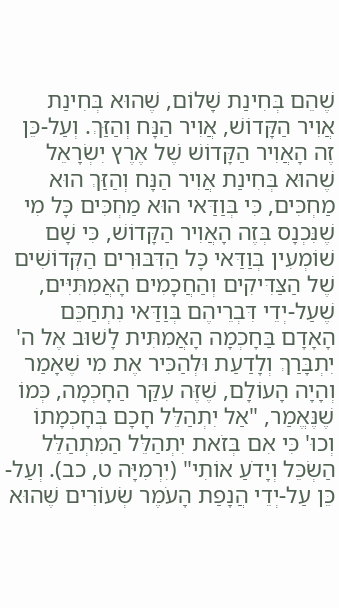שֶׁהֵם בְּחִינַת שָׁלוֹם, שֶׁהוּא בְּחִינַת אֲוִיר הַקָּדוֹשׁ, אֲוִיר הַנָּח וְהַזַּךְ. וְעַל-כֵּן זֶה הָאֲוִיר הַקָּדוֹשׁ שֶׁל אֶרֶץ יִשְֹרָאֵל שֶׁהוּא בְּחִינַת אֲוִיר הַנָּח וְהַזַּךְ הוּא מַחְכִּים, כִּי בְּוַדַּאי הוּא מַחְכִּים כָּל מִי שֶׁנִּכְנָס בְּזֶה הָאֲוִיר הַקָּדוֹשׁ, כִּי שָׁם שׁוֹמְעִין בְּוַדַּאי כָּל הַדִּבּוּרִים הַקְּדוֹשִׁים שֶׁל הַצַּדִּיקִים וְהַחֲכָמִים הָאֲמִתִּיִּים, שֶׁעַל-יְדֵי דִּבְרֵיהֶם בְּוַדַּאי נִתְחַכֵּם הָאָדָם בַּחָכְמָה הָאֲמִתִּית לָשׁוּב אֶל ה' יִתְבָּרַךְ וְלָדַעַת וּלְהַכִּיר אֶת מִי שֶׁאָמַר וְהָיָה הָעוֹלָם, שֶׁזֶּה עִקַּר הַחָכְמָה, כְּמוֹ שֶׁנֶּאֱמַר, "אַל יִתְהַלֵּל חָכָם בְּחָכְמָתוֹ וְכוּ' כִּי אִם בְּזֹאת יִתְהַלֵּל הַמִּתְהַלֵּל הַשְֹכֵּל וְיָדֹעַ אוֹתִי" (יִרְמִיָּה ט, כב). וְעַל-כֵּן עַל-יְדֵי הֲנָפַת הָעֹמֶר שְֹעוֹרִים שֶׁהוּא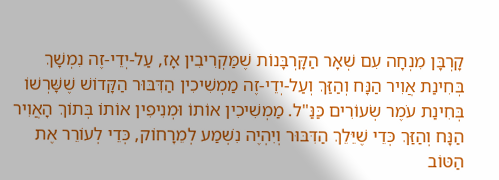קָרְבָּן מִנְחָה עִם שְׁאָר הַקָּרְבָּנוֹת שֶׁמַּקְרִיבִין אָז, עַל-יְדֵי-זֶה נִמְשָׁךְ בְּחִינַת אֲוִיר הַנָּח וְהַזַּךְ וְעַל-יְדֵי-זֶה מַמְשִׁיכִין הַדִּבּוּר הַקָּדוֹשׁ שֶׁשָּׁרְשׁוֹ בְּחִינַת עֹמֶר שְֹעוֹרִים כַּנַּ"ל. מַמְשִׁיכִין אוֹתוֹ וּמְנִיפִין אוֹתוֹ בְּתוֹךְ הָאֲוִיר הַנָּח וְהַזַּךְ כְּדֵי שֶׁיֵּלֵךְ הַדִּבּוּר וְיִהְיֶה נִשְׁמַע לְמֵרָחוֹק, כְּדֵי לְעוֹרֵר אֶת הַטּוֹב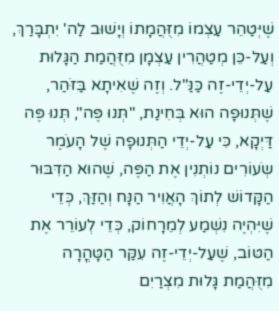שֶׁיְּטַהֵר עַצְמוֹ מִזֻּהֲמָתוֹ וְיָשׁוּב לַה' יִתְבָּרַךְ, וְעַל-כֵּן מְטַהֲרִין עַצְמָן מִזֻּהֲמַת הַגָּלוּת עַל-יְדֵי-זֶה כַּנַּ"ל. וְזֶה שֶׁאִיתָא בַּזֹּהַר, שֶׁתְּנוּפָה הוּא בְּחִינַת, "תְּנוּ פֶּה", תְּנוּ פֶּה דַּיְקָא, כִּי עַל-יְדֵי הַתְּנוּפָה שֶׁל הָעֹמֶר שְֹעוֹרִים נוֹתְנִין אֶת הַפֶּה, שֶׁהוּא הַדִּבּוּר הַקָּדוֹשׁ לְתוֹךְ הָאֲוִיר הַנָּח וְהַזַּךְ, כְּדֵי שֶׁיִּהְיֶה נִשְׁמַע לְמֵרָחוֹק, כְּדֵי לְעוֹרֵר אֶת הַטּוֹב, שֶׁעַל-יְדֵי-זֶה עִקַּר הַטָּהֳרָה מִזֻּהֲמַת גָּלוּת מִצְרַיִם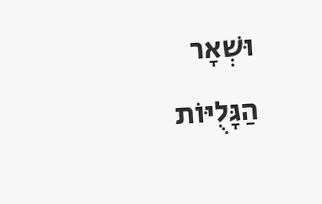וּשְׁאָר הַגָּלֻיּוֹת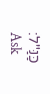כַּנַּ"ל:
Ask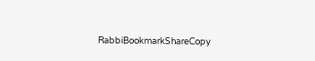RabbiBookmarkShareCopy